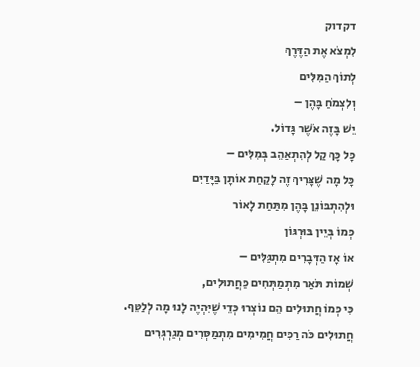דקדוק
לִמְצֹא אֶת הַדֶּרֶךְ
לְתוֹךְ הַמִּלִּים
וְלִצְמֹחַ בָּהֶן –
יֵשׁ בָּזֶה אֹשֶׁר גָּדוֹל.
כָּל כָּךְ קַל לְהִתְאַהֵב בְּמִלִּים –
כָּל מָה שֶׁצָּרִיךְ זֶה לָקַחַת אוֹתָן בַּיָּדַיִם
וּלְהִתְבּוֹנֵן בָּהֶן מִתַּחַת לָאוֹר
כְּמוֹ בְּיֵין בּוּרְגּוֹן
אוֹ אָז הַדְּבָרִים מִתְגַּלִּים –
שְׁמוֹת תֹּאַר מִתְמַתְּחִים כַּחֲתוּלִים,
כִּי כְּמוֹ חֲתוּלִים הֵם נוֹצְרוּ כְּדֵי שֶׁיִּהְיֶה לָנוּ מָה לְלַטֵּף.
חֲתוּלִים כֹּה רַכִּים חֲמִימִים מִתְמַסְּרִים מְגַרְגְּרִים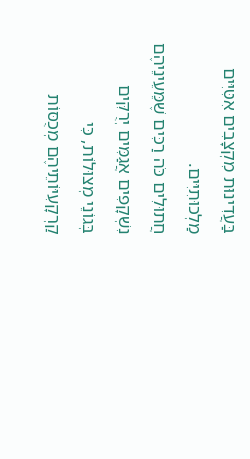בַּעֲדִינוּת מִקְצָבִים אִטִּיִּים מַלְכוּתִיִּים.
חֲתוּלִים כֹּה רַכִּים שֶׁמֵּעֵינֵיהֶם נִשְׁקָפִים אֲגַמִּים יְרֻקִּים
בְּגוֹנֵי מְצוּלוֹת, כִּי קַרְקָעִיּוֹתֵיהֶם מְכֻסּוֹת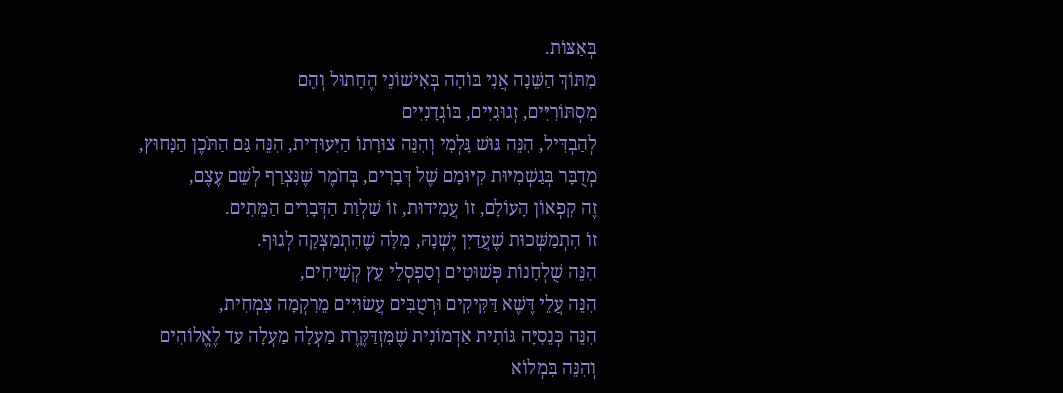בְּאַצּוֹת.
מִתּוֹךְ הַשֵּׁנָה אֲנִי בּוֹהָה בְּאִישׁוֹנֵי הֶחָתוּל וְהֵם
מִסְתּוֹרִיִּים, זְגוּגִיִּים, בּוֹגְדָנִיִּים
לְהַבְדִּיל, הִנֵּה גּוּשׁ גָּלְמִי וְהִנֵּה צוּרָתוֹ הַיִּעוּדִית, הִנֵּה גַּם הַתֹּכֶן הַנָּחוּץ,
מְדֻבָּר בְּגַשְׁמִיּוּת קִיּוּמָם שֶׁל דְּבָרִים, בְּחֹמֶר שֶׁנִּצְרַף לְשֵׁם עֶצֶם,
זֶה קִפְאוֹן הָעוֹלָם, זוֹ עֲמִידוּת, זוֹ שַׁלְוַת הַדְּבָרִים הַמֵּתִים.
זוֹ הִתְמַשְּׁכוּת שֶׁעֲדַיִן יֶשְׁנָהּ, מִלָּה שֶׁהִתְמַצְּקָה לְגוּף.
הִנֵּה שֻׁלְחָנוֹת פְּשׁוּטִים וְסַפְסְלֵי עֵץ קְשִׁיחִים,
הִנֵּה עֲלֵי דֶּשֶׁא דַּקִּיקִים וּרְטֻבִּים עֲשׂוּיִים מֵרִקְמָה צִמְחִית,
הִנֵּה כְּנֵסִיָּה גּוֹתִית אַדְמוֹנִית שֶׁמִּזְדַּקֶּרֶת מַעְלָה מַעְלָה עַד לֶאֱלוֹהִים
וְהִנֵּה בִּמְלוֹא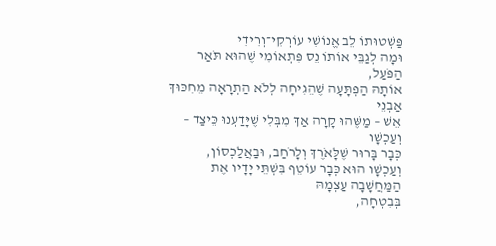פַּשְׁטוּתוֹ לֵב אֱנוֹשִׁי עוֹרְקִי־וְרִידִי
וּמָה לְגַבֵּי אוֹתוֹ נֵס פִּתְאוֹמִי שֶׁהוּא תֹּאַר הַפֹּעַל,
אוֹתָהּ הַפְתָּעָה שֶׁהֵגִיחָה לְלֹא הַתְרָאָה מֵחִכּוּךְ אַבְנֵי
אֵשׁ – מַשֶּׁהוּ קָרָה אַךְ מִבְּלִי שֶׁיָּדַעְנוּ כֵּיצַד – וְעַכְשָׁו
כְּבָר בָּרוּר שֶׁלָּאֹרֶךְ וְלָרֹחַב, וּבַאֲלַכְסוֹן,
וְעַכְשָׁו הוּא כְּבָר עוֹטֵף בִּשְׁתֵּי יָדָיו אֶת הַמַּחֲשָׁבָה עַצְמָהּ
בְּבִטְחָה,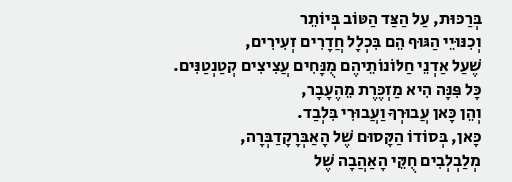בְּרַכּוּת, עַל הַצַּד הַטּוֹב בְּיוֹתֵר
וְכִנּוּיֵי הַגּוּף הֵם בִּכְלָל חֲדָרִים זְעִירִים,
שֶׁעַל אַדְנֵי חַלּוֹנוֹתֵיהֶם מֻנָּחִים עֲצִיצִים קְטַנְטַנִּים.
כָּל פִּנָּה הִיא מַזְכֶּרֶת מֵהֶעָבָר,
וְהֵן כָּאן עֲבוּרְךָ וַעֲבוּרִי בִּלְבַד.
כָּאן, בְּסוֹדוֹ הַקָּסוּם שֶׁל הָאַבְּרָקָדַבְּרָה,
מְלַבְלְבִים חֻקֵּי הָאַהֲבָה שֶׁל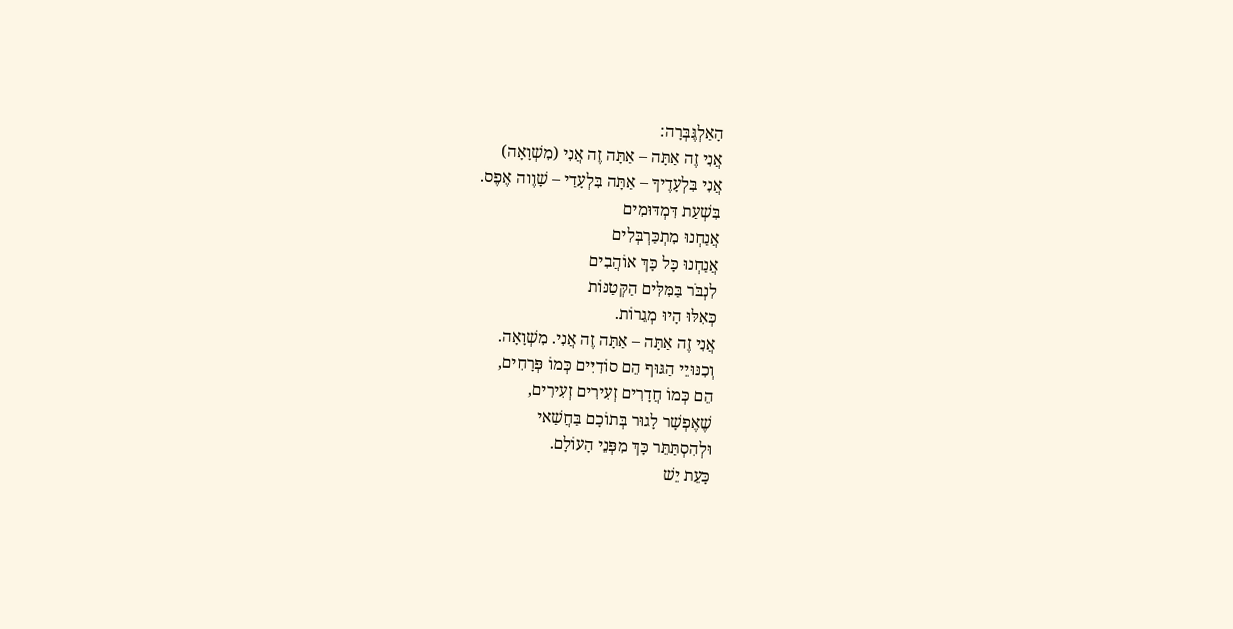הָאַלְגֶּבְּרָה:
אֲנִי זֶה אַתָּה – אַתָּה זֶה אֲנִי (מִשְׁוָאָה)
אֲנִי בִּלְעָדֶיךָ – אַתָּה בִּלְעָדַי – שָׁוֶוה אֶפֶס.
בִּשְׁעַת דִּמְדּוּמִים
אֲנַחְנוּ מִתְכַּרְבְּלִים
אֲנַחְנוּ כָּל כָּךְ אוֹהֲבִים
לִנְבֹּר בַּמִּלִּים הַקְּטַנּוֹת
כְּאִלּוּ הָיוּ מְגֵרוֹת.
אֲנִי זֶה אַתָּה – אַתָּה זֶה אֲנִי. מִשְׁוָאָה.
וְכִנּוּיֵי הַגּוּף הֵם סוֹדִיִּים כְּמוֹ פְּרָחִים,
הֵם כְּמוֹ חֲדָרִים זְעִירִים זְעִירִים,
שֶׁאֶפְשָׁר לָגוּר בְּתוֹכָם בַּחֲשַׁאי
וּלְהִסְתַּתֵּר כָּךְ מִפְּנֵי הָעוֹלָם.
כָּעֵת יֵשׁ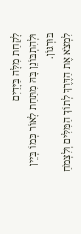לָקַחַת מִלָּה בַּיָּדַיִם
וּלְהִתְבּוֹנֵן בָּהּ מִתַּחַת לָאוֹר כְּמוֹ בְּיֵין בּוּרְגּוֹן.
לִמְצֹא אֶת הַדֶּרֶךְ לְתוֹךְ הַמִּלִּים וְלִצְמֹחַ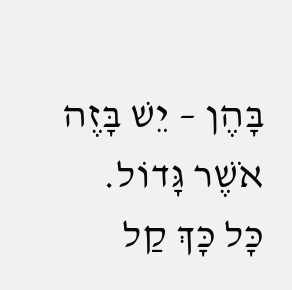בָּהֶן – יֵשׁ בָּזֶה אֹשֶׁר גָּדוֹל.
כָּל כָּךְ קַל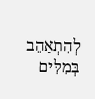לְהִתְאַהֵב בְּמִלִּים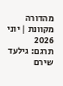מהדורה מקוונת | יוני 2026
תרגם: גילעד שירם